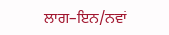ਲਾਗ–ਇਨ/ਨਵਾਂ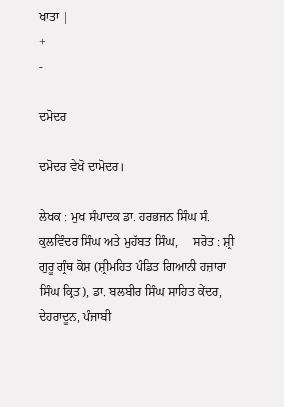ਖਾਤਾ |
+
-

ਦਮੋਦਰ

ਦਮੋਦਰ ਵੇਖੋ ਦਾਮੋਦਰ।

ਲੇਖਕ : ਮੁਖ ਸੰਪਾਦਕ ਡਾ. ਹਰਭਜਨ ਸਿੰਘ ਸੰ. ਕੁਲਵਿੰਦਰ ਸਿੰਘ ਅਤੇ ਮੁਹੱਬਤ ਸਿੰਘ,     ਸਰੋਤ : ਸ਼੍ਰੀ ਗੁਰੂ ਗ੍ਰੰਥ ਕੋਸ਼ (ਸ਼੍ਰੀਮਹਿਤ ਪੰਡਿਤ ਗਿਆਨੀ ਹਜ਼ਾਰਾ ਸਿੰਘ ਕ੍ਰਿਤ), ਡਾ. ਬਲਬੀਰ ਸਿੰਘ ਸਾਹਿਤ ਕੇਂਦਰ, ਦੇਹਰਾਦੂਨ, ਪੰਜਾਬੀ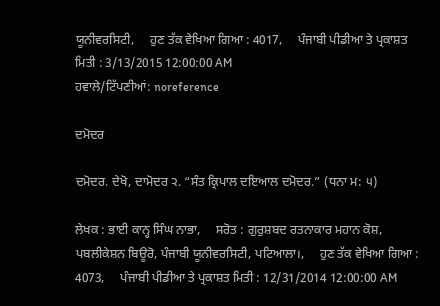ਯੂਨੀਵਰਸਿਟੀ,     ਹੁਣ ਤੱਕ ਵੇਖਿਆ ਗਿਆ : 4017,     ਪੰਜਾਬੀ ਪੀਡੀਆ ਤੇ ਪ੍ਰਕਾਸ਼ਤ ਮਿਤੀ : 3/13/2015 12:00:00 AM
ਹਵਾਲੇ/ਟਿੱਪਣੀਆਂ: noreference

ਦਮੋਦਰ

ਦਮੋਦਰ. ਦੇਖੋ, ਦਾਮੋਦਰ ੨. “ਸੰਤ ਕ੍ਰਿਪਾਲ ਦਇਆਲ ਦਮੋਦਰ.” (ਧਨਾ ਮ: ੫)

ਲੇਖਕ : ਭਾਈ ਕਾਨ੍ਹ ਸਿੰਘ ਨਾਭਾ,     ਸਰੋਤ : ਗੁਰੁਸ਼ਬਦ ਰਤਨਾਕਾਰ ਮਹਾਨ ਕੋਸ਼, ਪਬਲੀਕੇਸ਼ਨ ਬਿਊਰੋ, ਪੰਜਾਬੀ ਯੂਨੀਵਰਸਿਟੀ, ਪਟਿਆਲਾ।,     ਹੁਣ ਤੱਕ ਵੇਖਿਆ ਗਿਆ : 4073,     ਪੰਜਾਬੀ ਪੀਡੀਆ ਤੇ ਪ੍ਰਕਾਸ਼ਤ ਮਿਤੀ : 12/31/2014 12:00:00 AM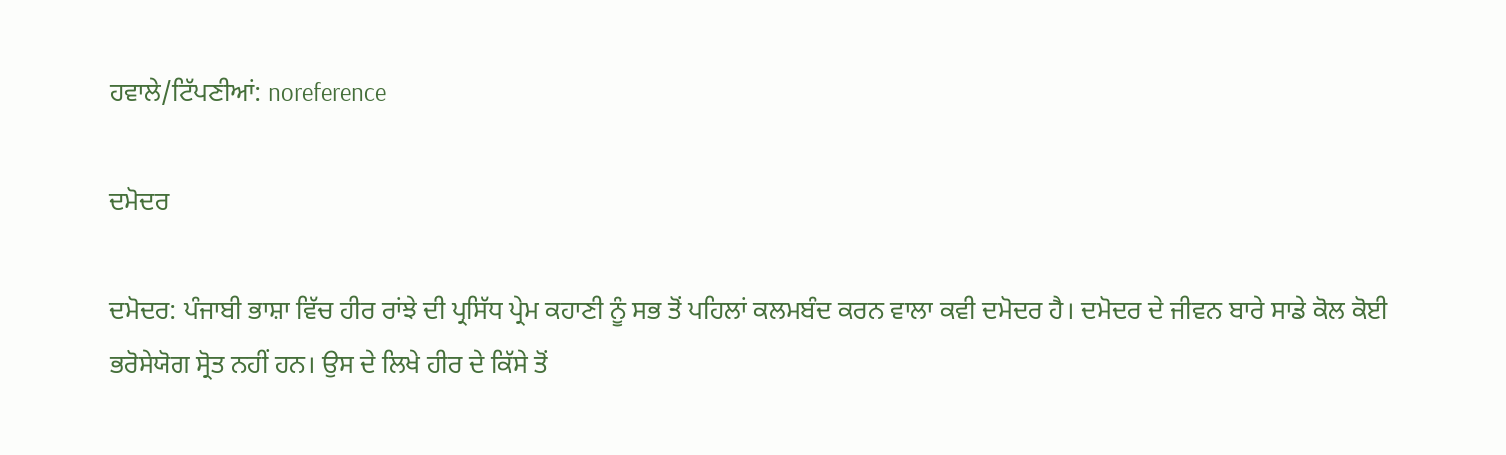ਹਵਾਲੇ/ਟਿੱਪਣੀਆਂ: noreference

ਦਮੋਦਰ

ਦਮੋਦਰ: ਪੰਜਾਬੀ ਭਾਸ਼ਾ ਵਿੱਚ ਹੀਰ ਰਾਂਝੇ ਦੀ ਪ੍ਰਸਿੱਧ ਪ੍ਰੇਮ ਕਹਾਣੀ ਨੂੰ ਸਭ ਤੋਂ ਪਹਿਲਾਂ ਕਲਮਬੰਦ ਕਰਨ ਵਾਲਾ ਕਵੀ ਦਮੋਦਰ ਹੈ। ਦਮੋਦਰ ਦੇ ਜੀਵਨ ਬਾਰੇ ਸਾਡੇ ਕੋਲ ਕੋਈ ਭਰੋਸੇਯੋਗ ਸ੍ਰੋਤ ਨਹੀਂ ਹਨ। ਉਸ ਦੇ ਲਿਖੇ ਹੀਰ ਦੇ ਕਿੱਸੇ ਤੋਂ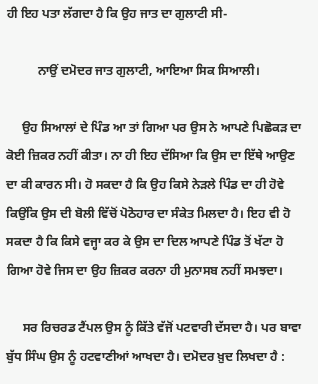ਹੀ ਇਹ ਪਤਾ ਲੱਗਦਾ ਹੈ ਕਿ ਉਹ ਜਾਤ ਦਾ ਗੁਲਾਟੀ ਸੀ-

          ਨਾਉਂ ਦਮੋਦਰ ਜਾਤ ਗੁਲਾਟੀ, ਆਇਆ ਸਿਕ ਸਿਆਲੀ।

     ਉਹ ਸਿਆਲਾਂ ਦੇ ਪਿੰਡ ਆ ਤਾਂ ਗਿਆ ਪਰ ਉਸ ਨੇ ਆਪਣੇ ਪਿਛੋਕੜ ਦਾ ਕੋਈ ਜ਼ਿਕਰ ਨਹੀਂ ਕੀਤਾ। ਨਾ ਹੀ ਇਹ ਦੱਸਿਆ ਕਿ ਉਸ ਦਾ ਇੱਥੇ ਆਉਣ ਦਾ ਕੀ ਕਾਰਨ ਸੀ। ਹੋ ਸਕਦਾ ਹੈ ਕਿ ਉਹ ਕਿਸੇ ਨੇੜਲੇ ਪਿੰਡ ਦਾ ਹੀ ਹੋਵੇ ਕਿਉਂਕਿ ਉਸ ਦੀ ਬੋਲੀ ਵਿੱਚੋਂ ਪੋਠੋਹਾਰ ਦਾ ਸੰਕੇਤ ਮਿਲਦਾ ਹੈ। ਇਹ ਵੀ ਹੋ ਸਕਦਾ ਹੈ ਕਿ ਕਿਸੇ ਵਜ੍ਹਾ ਕਰ ਕੇ ਉਸ ਦਾ ਦਿਲ ਆਪਣੇ ਪਿੰਡ ਤੋਂ ਖੱਟਾ ਹੋ ਗਿਆ ਹੋਵੇ ਜਿਸ ਦਾ ਉਹ ਜ਼ਿਕਰ ਕਰਨਾ ਹੀ ਮੁਨਾਸਬ ਨਹੀਂ ਸਮਝਦਾ।

     ਸਰ ਰਿਚਰਡ ਟੈਂਪਲ ਉਸ ਨੂੰ ਕਿੱਤੇ ਵੱਜੋਂ ਪਟਵਾਰੀ ਦੱਸਦਾ ਹੈ। ਪਰ ਬਾਵਾ ਬੁੱਧ ਸਿੰਘ ਉਸ ਨੂੰ ਹਟਵਾਣੀਆਂ ਆਖਦਾ ਹੈ। ਦਮੋਦਰ ਖ਼ੁਦ ਲਿਖਦਾ ਹੈ :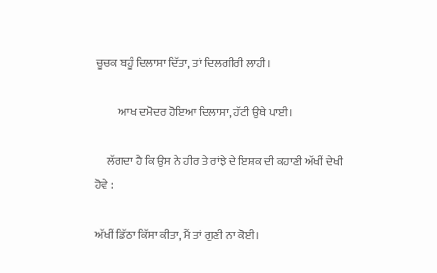ਚੂਚਕ ਬਹੂੰ ਦਿਲਾਸਾ ਦਿੱਤਾ, ਤਾਂ ਦਿਲਗੀਰੀ ਲਾਹੀ।

          ਆਖ ਦਮੋਦਰ ਹੋਇਆ ਦਿਲਾਸਾ, ਹੱਟੀ ਉਥੇ ਪਾਈ।

     ਲੱਗਦਾ ਹੈ ਕਿ ਉਸ ਨੇ ਹੀਰ ਤੇ ਰਾਂਝੇ ਦੇ ਇਸ਼ਕ ਦੀ ਕਹਾਣੀ ਅੱਖੀਂ ਦੇਖੀ ਹੋਵੇ :

ਅੱਖੀਂ ਡਿੱਠਾ ਕਿੱਸਾ ਕੀਤਾ, ਮੈਂ ਤਾਂ ਗੁਣੀ ਨਾ ਕੋਈ।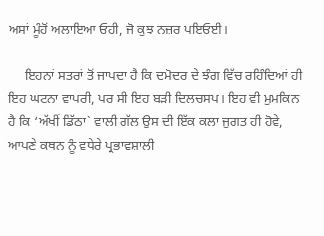ਅਸਾਂ ਮੂੰਹੋਂ ਅਲਾਇਆ ਓਹੀ, ਜੋ ਕੁਝ ਨਜ਼ਰ ਪਇਓਈ।

     ਇਹਨਾਂ ਸਤਰਾਂ ਤੋਂ ਜਾਪਦਾ ਹੈ ਕਿ ਦਮੋਦਰ ਦੇ ਝੰਗ ਵਿੱਚ ਰਹਿੰਦਿਆਂ ਹੀ ਇਹ ਘਟਨਾ ਵਾਪਰੀ, ਪਰ ਸੀ ਇਹ ਬੜੀ ਦਿਲਚਸਪ। ਇਹ ਵੀ ਮੁਮਕਿਨ ਹੈ ਕਿ ‘ਅੱਖੀਂ ਡਿੱਠਾ` ਵਾਲੀ ਗੱਲ ਉਸ ਦੀ ਇੱਕ ਕਲਾ ਜੁਗਤ ਹੀ ਹੋਵੇ, ਆਪਣੇ ਕਥਨ ਨੂੰ ਵਧੇਰੇ ਪ੍ਰਭਾਵਸ਼ਾਲੀ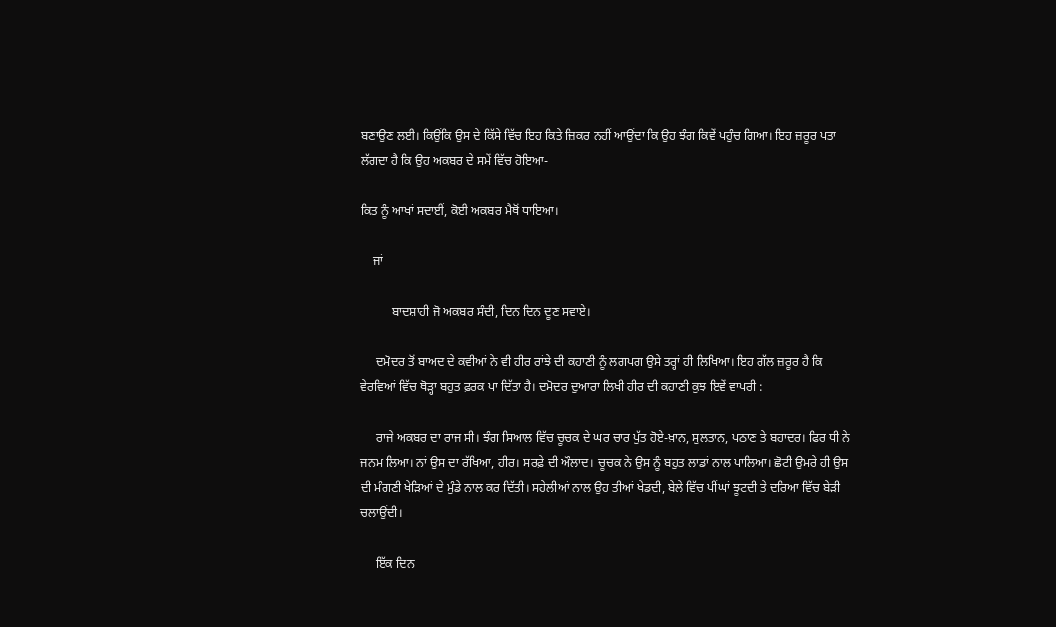ਬਣਾਉਣ ਲਈ। ਕਿਉਂਕਿ ਉਸ ਦੇ ਕਿੱਸੇ ਵਿੱਚ ਇਹ ਕਿਤੇ ਜ਼ਿਕਰ ਨਹੀਂ ਆਉਂਦਾ ਕਿ ਉਹ ਝੰਗ ਕਿਵੇਂ ਪਹੁੰਚ ਗਿਆ। ਇਹ ਜ਼ਰੂਰ ਪਤਾ ਲੱਗਦਾ ਹੈ ਕਿ ਉਹ ਅਕਬਰ ਦੇ ਸਮੇਂ ਵਿੱਚ ਹੋਇਆ-

ਕਿਤ ਨੂੰ ਆਖਾਂ ਸਦਾਈਂ, ਕੋਈ ਅਕਬਰ ਮੈਥੋਂ ਧਾਇਆ।

    ਜਾਂ

          ਬਾਦਸ਼ਾਹੀ ਜੋ ਅਕਬਰ ਸੰਦੀ, ਦਿਨ ਦਿਨ ਦੂਣ ਸਵਾਏ।

     ਦਮੋਦਰ ਤੋਂ ਬਾਅਦ ਦੇ ਕਵੀਆਂ ਨੇ ਵੀ ਹੀਰ ਰਾਂਝੇ ਦੀ ਕਹਾਣੀ ਨੂੰ ਲਗਪਗ ਉਸੇ ਤਰ੍ਹਾਂ ਹੀ ਲਿਖਿਆ। ਇਹ ਗੱਲ ਜ਼ਰੂਰ ਹੈ ਕਿ ਵੇਰਵਿਆਂ ਵਿੱਚ ਥੋੜ੍ਹਾ ਬਹੁਤ ਫ਼ਰਕ ਪਾ ਦਿੱਤਾ ਹੈ। ਦਮੋਦਰ ਦੁਆਰਾ ਲਿਖੀ ਹੀਰ ਦੀ ਕਹਾਣੀ ਕੁਝ ਇਵੇਂ ਵਾਪਰੀ :

     ਰਾਜੇ ਅਕਬਰ ਦਾ ਰਾਜ ਸੀ। ਝੰਗ ਸਿਆਲ ਵਿੱਚ ਚੂਚਕ ਦੇ ਘਰ ਚਾਰ ਪੁੱਤ ਹੋਏ-ਖ਼ਾਨ, ਸੁਲਤਾਨ, ਪਠਾਣ ਤੇ ਬਹਾਦਰ। ਫਿਰ ਧੀ ਨੇ ਜਨਮ ਲਿਆ। ਨਾਂ ਉਸ ਦਾ ਰੱਖਿਆ, ਹੀਰ। ਸਰਫ਼ੇ ਦੀ ਔਲਾਦ। ਚੂਚਕ ਨੇ ਉਸ ਨੂੰ ਬਹੁਤ ਲਾਡਾਂ ਨਾਲ ਪਾਲਿਆ। ਛੋਟੀ ਉਮਰੇ ਹੀ ਉਸ ਦੀ ਮੰਗਣੀ ਖੇੜਿਆਂ ਦੇ ਮੁੰਡੇ ਨਾਲ ਕਰ ਦਿੱਤੀ। ਸਹੇਲੀਆਂ ਨਾਲ ਉਹ ਤੀਆਂ ਖੇਡਦੀ, ਬੇਲੇ ਵਿੱਚ ਪੀਂਘਾਂ ਝੂਟਦੀ ਤੇ ਦਰਿਆ ਵਿੱਚ ਬੇੜੀ ਚਲਾਉਂਦੀ।

     ਇੱਕ ਦਿਨ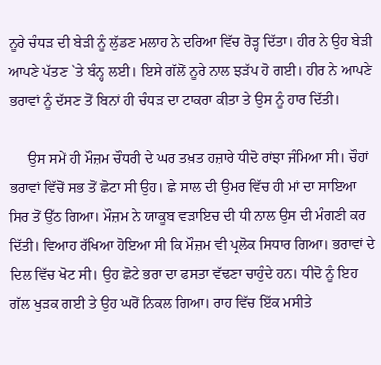ਨੂਰੇ ਚੰਧੜ ਦੀ ਬੇੜੀ ਨੂੰ ਲੁੱਡਣ ਮਲਾਹ ਨੇ ਦਰਿਆ ਵਿੱਚ ਰੋੜ੍ਹ ਦਿੱਤਾ। ਹੀਰ ਨੇ ਉਹ ਬੇੜੀ ਆਪਣੇ ਪੱਤਣ `ਤੇ ਬੰਨ੍ਹ ਲਈ। ਇਸੇ ਗੱਲੋਂ ਨੂਰੇ ਨਾਲ ਝੜੱਪ ਹੋ ਗਈ। ਹੀਰ ਨੇ ਆਪਣੇ ਭਰਾਵਾਂ ਨੂੰ ਦੱਸਣ ਤੋਂ ਬਿਨਾਂ ਹੀ ਚੰਧੜ ਦਾ ਟਾਕਰਾ ਕੀਤਾ ਤੇ ਉਸ ਨੂੰ ਹਾਰ ਦਿੱਤੀ।

     ਉਸ ਸਮੇਂ ਹੀ ਮੌਜ਼ਮ ਚੌਧਰੀ ਦੇ ਘਰ ਤਖ਼ਤ ਹਜ਼ਾਰੇ ਧੀਦੋ ਰਾਂਝਾ ਜੰਮਿਆ ਸੀ। ਚੌਹਾਂ ਭਰਾਵਾਂ ਵਿੱਚੋਂ ਸਭ ਤੋਂ ਛੋਟਾ ਸੀ ਉਹ। ਛੇ ਸਾਲ ਦੀ ਉਮਰ ਵਿੱਚ ਹੀ ਮਾਂ ਦਾ ਸਾਇਆ ਸਿਰ ਤੋਂ ਉੱਠ ਗਿਆ। ਮੌਜ਼ਮ ਨੇ ਯਾਕੂਬ ਵੜਾਇਚ ਦੀ ਧੀ ਨਾਲ ਉਸ ਦੀ ਮੰਗਣੀ ਕਰ ਦਿੱਤੀ। ਵਿਆਹ ਰੱਖਿਆ ਹੋਇਆ ਸੀ ਕਿ ਮੌਜ਼ਮ ਵੀ ਪ੍ਰਲੋਕ ਸਿਧਾਰ ਗਿਆ। ਭਰਾਵਾਂ ਦੇ ਦਿਲ ਵਿੱਚ ਖੋਟ ਸੀ। ਉਹ ਛੋਟੇ ਭਰਾ ਦਾ ਫਸਤਾ ਵੱਢਣਾ ਚਾਹੁੰਦੇ ਹਨ। ਧੀਦੋ ਨੂੰ ਇਹ ਗੱਲ ਖੁੜਕ ਗਈ ਤੇ ਉਹ ਘਰੋਂ ਨਿਕਲ ਗਿਆ। ਰਾਹ ਵਿੱਚ ਇੱਕ ਮਸੀਤੇ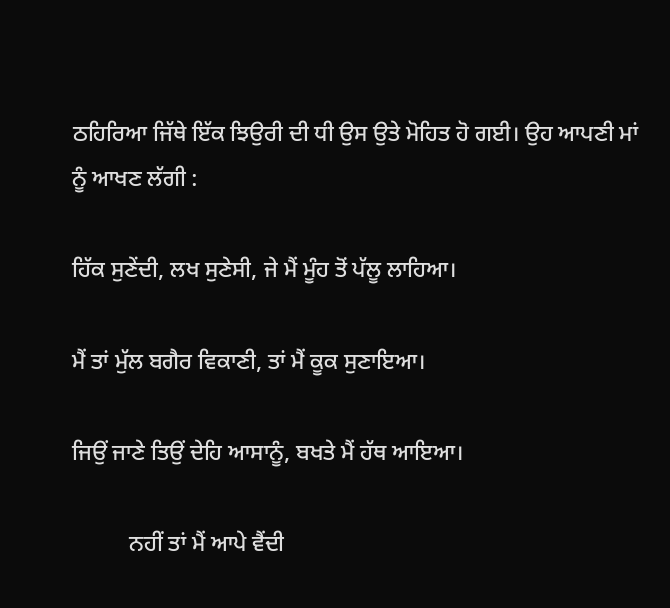ਠਹਿਰਿਆ ਜਿੱਥੇ ਇੱਕ ਝਿਉਰੀ ਦੀ ਧੀ ਉਸ ਉਤੇ ਮੋਹਿਤ ਹੋ ਗਈ। ਉਹ ਆਪਣੀ ਮਾਂ ਨੂੰ ਆਖਣ ਲੱਗੀ :

ਹਿੱਕ ਸੁਣੇਂਦੀ, ਲਖ ਸੁਣੇਸੀ, ਜੇ ਮੈਂ ਮੂੰਹ ਤੋਂ ਪੱਲੂ ਲਾਹਿਆ।

ਮੈਂ ਤਾਂ ਮੁੱਲ ਬਗੈਰ ਵਿਕਾਣੀ, ਤਾਂ ਮੈਂ ਕੂਕ ਸੁਣਾਇਆ।

ਜਿਉਂ ਜਾਣੇ ਤਿਉਂ ਦੇਹਿ ਆਸਾਨੂੰ, ਬਖਤੇ ਮੈਂ ਹੱਥ ਆਇਆ।

          ਨਹੀਂ ਤਾਂ ਮੈਂ ਆਪੇ ਵੈਂਦੀ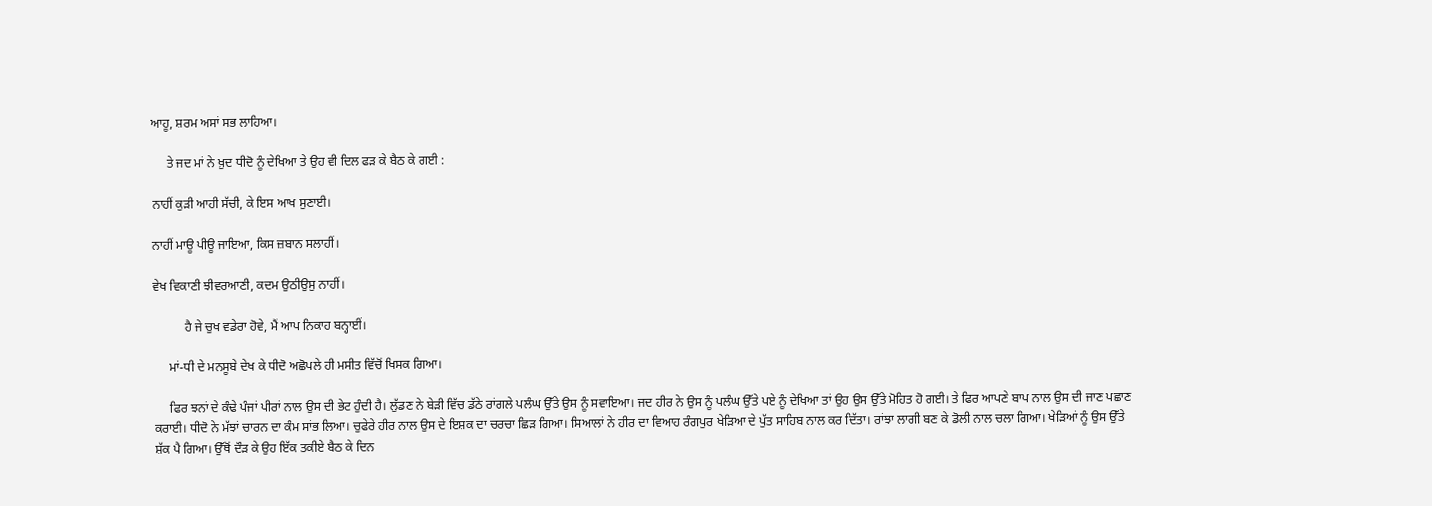ਆਹੂ, ਸ਼ਰਮ ਅਸਾਂ ਸਭ ਲਾਹਿਆ।

     ਤੇ ਜਦ ਮਾਂ ਨੇ ਖ਼ੁਦ ਧੀਦੋ ਨੂੰ ਦੇਖਿਆ ਤੇ ਉਹ ਵੀ ਦਿਲ ਫੜ ਕੇ ਬੈਠ ਕੇ ਗਈ :

ਨਾਹੀਂ ਕੁੜੀ ਆਹੀ ਸੱਚੀ, ਕੇ ਇਸ ਆਖ ਸੁਣਾਈ।

ਨਾਹੀਂ ਮਾਊ ਪੀਊ ਜਾਇਆ, ਕਿਸ ਜ਼ਬਾਨ ਸਲਾਹੀਂ।

ਵੇਖ ਵਿਕਾਣੀ ਝੀਵਰਆਣੀ, ਕਦਮ ਉਠੀਉਸੁ ਨਾਹੀਂ।

          ਹੈ ਜੇ ਚੁਖ ਵਡੇਰਾ ਹੋਵੇ, ਮੈਂ ਆਪ ਨਿਕਾਹ ਬਨ੍ਹਾਈਂ।

     ਮਾਂ-ਧੀ ਦੇ ਮਨਸੂਬੇ ਦੇਖ ਕੇ ਧੀਦੋ ਅਛੋਪਲੇ ਹੀ ਮਸੀਤ ਵਿੱਚੋਂ ਖਿਸਕ ਗਿਆ।

     ਫਿਰ ਝਨਾਂ ਦੇ ਕੰਢੇ ਪੰਜਾਂ ਪੀਰਾਂ ਨਾਲ ਉਸ ਦੀ ਭੇਟ ਹੁੰਦੀ ਹੈ। ਲੁੱਡਣ ਨੇ ਬੇੜੀ ਵਿੱਚ ਡੱਠੇ ਰਾਂਗਲੇ ਪਲੰਘ ਉੱਤੇ ਉਸ ਨੂੰ ਸਵਾਇਆ। ਜਦ ਹੀਰ ਨੇ ਉਸ ਨੂੰ ਪਲੰਘ ਉੱਤੇ ਪਏ ਨੂੰ ਦੇਖਿਆ ਤਾਂ ਉਹ ਉਸ ਉੱਤੇ ਮੋਹਿਤ ਹੋ ਗਈ। ਤੇ ਫਿਰ ਆਪਣੇ ਬਾਪ ਨਾਲ ਉਸ ਦੀ ਜਾਣ ਪਛਾਣ ਕਰਾਈ। ਧੀਦੋ ਨੇ ਮੱਝਾਂ ਚਾਰਨ ਦਾ ਕੰਮ ਸਾਂਭ ਲਿਆ। ਚੁਫੇਰੇ ਹੀਰ ਨਾਲ ਉਸ ਦੇ ਇਸ਼ਕ ਦਾ ਚਰਚਾ ਛਿੜ ਗਿਆ। ਸਿਆਲਾਂ ਨੇ ਹੀਰ ਦਾ ਵਿਆਹ ਰੰਗਪੁਰ ਖੇੜਿਆ ਦੇ ਪੁੱਤ ਸਾਹਿਬ ਨਾਲ ਕਰ ਦਿੱਤਾ। ਰਾਂਝਾ ਲਾਗੀ ਬਣ ਕੇ ਡੋਲੀ ਨਾਲ ਚਲਾ ਗਿਆ। ਖੇੜਿਆਂ ਨੂੰ ਉਸ ਉੱਤੇ ਸ਼ੱਕ ਪੈ ਗਿਆ। ਉੱਥੋਂ ਦੌੜ ਕੇ ਉਹ ਇੱਕ ਤਕੀਏ ਬੈਠ ਕੇ ਦਿਨ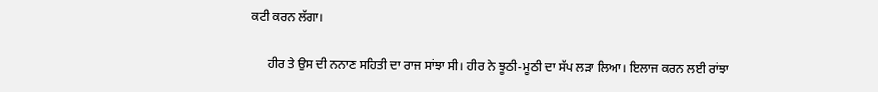ਕਟੀ ਕਰਨ ਲੱਗਾ।

     ਹੀਰ ਤੇ ਉਸ ਦੀ ਨਨਾਣ ਸਹਿਤੀ ਦਾ ਰਾਜ ਸਾਂਝਾ ਸੀ। ਹੀਰ ਨੇ ਝੂਠੀ-ਮੂਠੀ ਦਾ ਸੱਪ ਲੜਾ ਲਿਆ। ਇਲਾਜ ਕਰਨ ਲਈ ਰਾਂਝਾ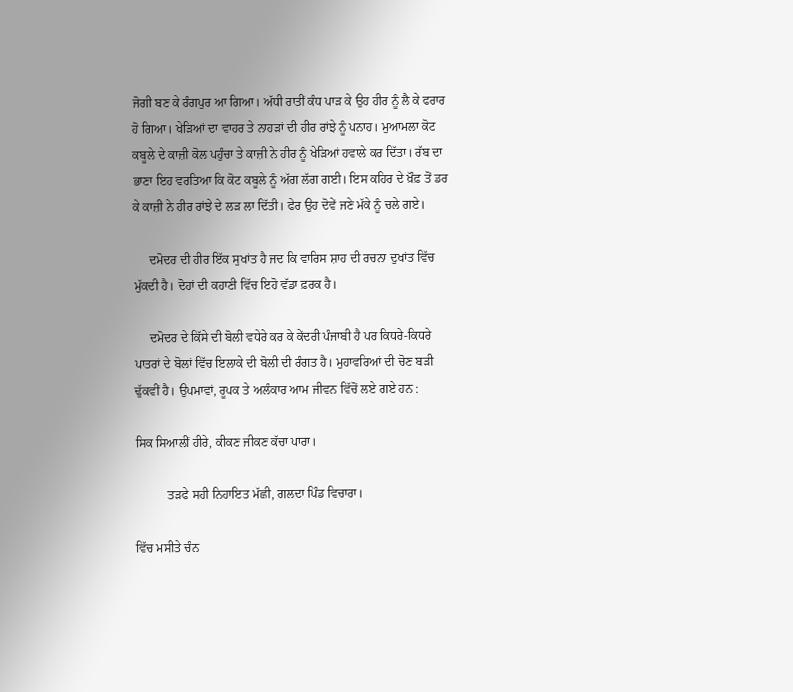ਜੋਗੀ ਬਣ ਕੇ ਰੰਗਪੁਰ ਆ ਗਿਆ। ਅੱਧੀ ਰਾਤੀਂ ਕੰਧ ਪਾੜ ਕੇ ਉਹ ਹੀਰ ਨੂੰ ਲੈ ਕੇ ਫਰਾਰ ਹੋ ਗਿਆ। ਖੇੜਿਆਂ ਦਾ ਵਾਹਰ ਤੇ ਨਾਹੜਾਂ ਦੀ ਹੀਰ ਰਾਂਝੇ ਨੂੰ ਪਨਾਹ। ਮੁਆਮਲਾ ਕੋਟ ਕਬੂਲੇ ਦੇ ਕਾਜ਼ੀ ਕੋਲ ਪਹੁੰਚਾ ਤੇ ਕਾਜ਼ੀ ਨੇ ਹੀਰ ਨੂੰ ਖੇੜਿਆਂ ਹਵਾਲੇ ਕਰ ਦਿੱਤਾ। ਰੱਬ ਦਾ ਭਾਣਾ ਇਹ ਵਰਤਿਆ ਕਿ ਕੋਟ ਕਬੂਲੇ ਨੂੰ ਅੱਗ ਲੱਗ ਗਈ। ਇਸ ਕਹਿਰ ਦੇ ਖ਼ੌਫ਼ ਤੋਂ ਡਰ ਕੇ ਕਾਜ਼ੀ ਨੇ ਹੀਰ ਰਾਂਝੇ ਦੇ ਲੜ ਲਾ ਦਿੱਤੀ। ਫੇਰ ਉਹ ਦੋਵੇਂ ਜਣੇ ਮੱਕੇ ਨੂੰ ਚਲੇ ਗਏ।

     ਦਮੋਦਰ ਦੀ ਹੀਰ ਇੱਕ ਸੁਖਾਂਤ ਹੈ ਜਦ ਕਿ ਵਾਰਿਸ ਸ਼ਾਹ ਦੀ ਰਚਨਾ ਦੁਖਾਂਤ ਵਿੱਚ ਮੁੱਕਦੀ ਹੈ। ਦੋਹਾਂ ਦੀ ਕਹਾਣੀ ਵਿੱਚ ਇਹੋ ਵੱਡਾ ਫ਼ਰਕ ਹੈ।

     ਦਮੋਦਰ ਦੇ ਕਿੱਸੇ ਦੀ ਬੋਲੀ ਵਧੇਰੇ ਕਰ ਕੇ ਕੇਂਦਰੀ ਪੰਜਾਬੀ ਹੈ ਪਰ ਕਿਧਰੇ-ਕਿਧਰੇ ਪਾਤਰਾਂ ਦੇ ਬੋਲਾਂ ਵਿੱਚ ਇਲਾਕੇ ਦੀ ਬੋਲੀ ਦੀ ਰੰਗਤ ਹੈ। ਮੁਹਾਵਰਿਆਂ ਦੀ ਚੋਣ ਬੜੀ ਢੁੱਕਵੀਂ ਹੈ। ਉਪਮਾਵਾਂ, ਰੂਪਕ ਤੇ ਅਲੰਕਾਰ ਆਮ ਜੀਵਨ ਵਿੱਚੋਂ ਲਏ ਗਏ ਹਨ :

ਸਿਕ ਸਿਆਲੀਂ ਹੀਰੇ, ਕੀਕਣ ਜੀਕਣ ਕੱਚਾ ਪਾਰਾ।

          ਤੜਫੇ ਸਹੀ ਨਿਹਾਇਤ ਮੱਛੀ, ਗਲਦਾ ਪਿੰਡ ਵਿਚਾਰਾ।

ਵਿੱਚ ਮਸੀਤੇ ਚੰਨ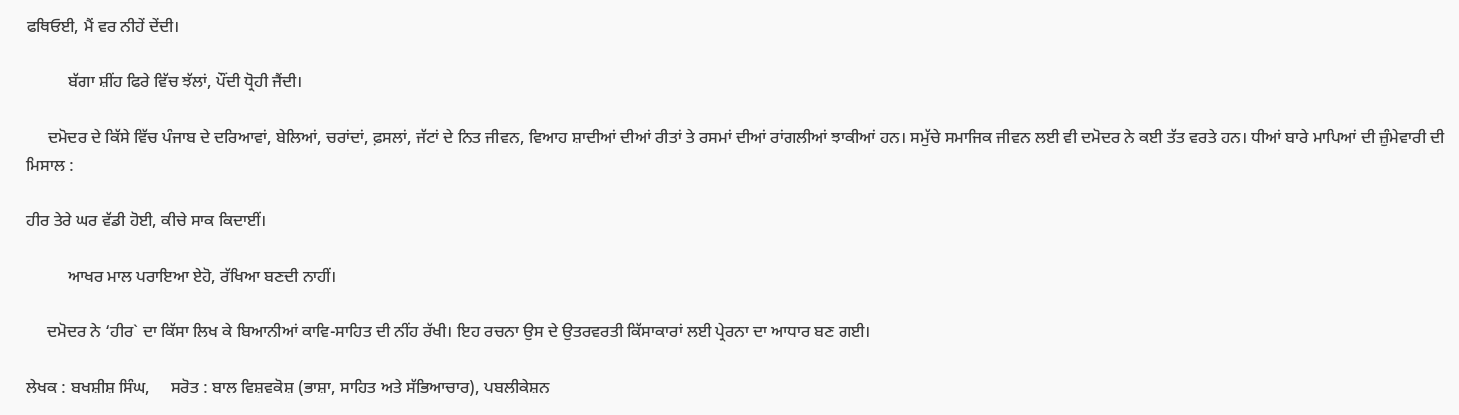ਫਥਿਓਈ, ਮੈਂ ਵਰ ਨੀਹੇਂ ਦੇਂਦੀ।

          ਬੱਗਾ ਸ਼ੀਂਹ ਫਿਰੇ ਵਿੱਚ ਝੱਲਾਂ, ਪੌਂਦੀ ਧ੍ਰੋਹੀ ਜੈਂਦੀ।

     ਦਮੋਦਰ ਦੇ ਕਿੱਸੇ ਵਿੱਚ ਪੰਜਾਬ ਦੇ ਦਰਿਆਵਾਂ, ਬੇਲਿਆਂ, ਚਰਾਂਦਾਂ, ਫ਼ਸਲਾਂ, ਜੱਟਾਂ ਦੇ ਨਿਤ ਜੀਵਨ, ਵਿਆਹ ਸ਼ਾਦੀਆਂ ਦੀਆਂ ਰੀਤਾਂ ਤੇ ਰਸਮਾਂ ਦੀਆਂ ਰਾਂਗਲੀਆਂ ਝਾਕੀਆਂ ਹਨ। ਸਮੁੱਚੇ ਸਮਾਜਿਕ ਜੀਵਨ ਲਈ ਵੀ ਦਮੋਦਰ ਨੇ ਕਈ ਤੱਤ ਵਰਤੇ ਹਨ। ਧੀਆਂ ਬਾਰੇ ਮਾਪਿਆਂ ਦੀ ਜ਼ੁੰਮੇਵਾਰੀ ਦੀ ਮਿਸਾਲ :

ਹੀਰ ਤੇਰੇ ਘਰ ਵੱਡੀ ਹੋਈ, ਕੀਚੇ ਸਾਕ ਕਿਦਾਈਂ।

          ਆਖਰ ਮਾਲ ਪਰਾਇਆ ਏਹੋ, ਰੱਖਿਆ ਬਣਦੀ ਨਾਹੀਂ।

     ਦਮੋਦਰ ਨੇ ‘ਹੀਰ` ਦਾ ਕਿੱਸਾ ਲਿਖ ਕੇ ਬਿਆਨੀਆਂ ਕਾਵਿ-ਸਾਹਿਤ ਦੀ ਨੀਂਹ ਰੱਖੀ। ਇਹ ਰਚਨਾ ਉਸ ਦੇ ਉਤਰਵਰਤੀ ਕਿੱਸਾਕਾਰਾਂ ਲਈ ਪ੍ਰੇਰਨਾ ਦਾ ਆਧਾਰ ਬਣ ਗਈ।

ਲੇਖਕ : ਬਖਸ਼ੀਸ਼ ਸਿੰਘ,     ਸਰੋਤ : ਬਾਲ ਵਿਸ਼ਵਕੋਸ਼ (ਭਾਸ਼ਾ, ਸਾਹਿਤ ਅਤੇ ਸੱਭਿਆਚਾਰ), ਪਬਲੀਕੇਸ਼ਨ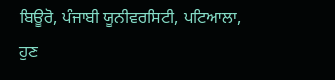ਬਿਊਰੋ, ਪੰਜਾਬੀ ਯੂਨੀਵਰਸਿਟੀ, ਪਟਿਆਲਾ,     ਹੁਣ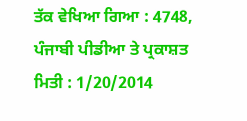ਤੱਕ ਵੇਖਿਆ ਗਿਆ : 4748,     ਪੰਜਾਬੀ ਪੀਡੀਆ ਤੇ ਪ੍ਰਕਾਸ਼ਤ ਮਿਤੀ : 1/20/2014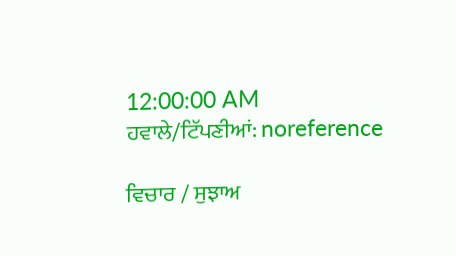12:00:00 AM
ਹਵਾਲੇ/ਟਿੱਪਣੀਆਂ: noreference

ਵਿਚਾਰ / ਸੁਝਾਅ